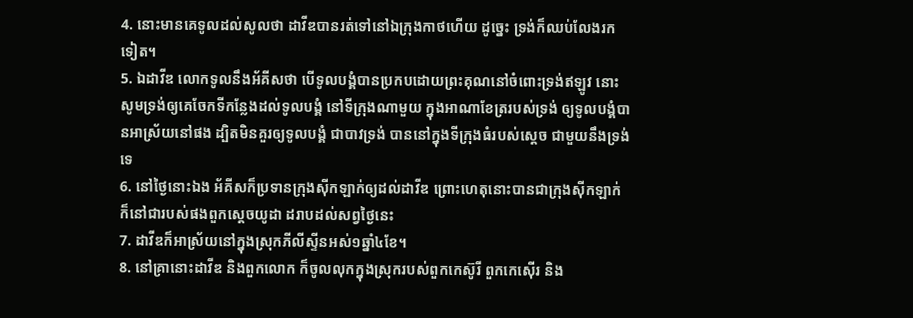4. នោះមានគេទូលដល់សូលថា ដាវីឌបានរត់ទៅនៅឯក្រុងកាថហើយ ដូច្នេះ ទ្រង់ក៏ឈប់លែងរកទៀត។
5. ឯដាវីឌ លោកទូលនឹងអ័គីសថា បើទូលបង្គំបានប្រកបដោយព្រះគុណនៅចំពោះទ្រង់ឥឡូវ នោះសូមទ្រង់ឲ្យគេចែកទីកន្លែងដល់ទូលបង្គំ នៅទីក្រុងណាមួយ ក្នុងអាណាខែត្ររបស់ទ្រង់ ឲ្យទូលបង្គំបានអាស្រ័យនៅផង ដ្បិតមិនគួរឲ្យទូលបង្គំ ជាបាវទ្រង់ បាននៅក្នុងទីក្រុងធំរបស់ស្តេច ជាមួយនឹងទ្រង់ទេ
6. នៅថ្ងៃនោះឯង អ័គីសក៏ប្រទានក្រុងស៊ីកឡាក់ឲ្យដល់ដាវីឌ ព្រោះហេតុនោះបានជាក្រុងស៊ីកឡាក់ ក៏នៅជារបស់ផងពួកស្តេចយូដា ដរាបដល់សព្វថ្ងៃនេះ
7. ដាវីឌក៏អាស្រ័យនៅក្នុងស្រុកភីលីស្ទីនអស់១ឆ្នាំ៤ខែ។
8. នៅគ្រានោះដាវីឌ និងពួកលោក ក៏ចូលលុកក្នុងស្រុករបស់ពួកកេស៊ូរី ពួកកេស៊ើរ និង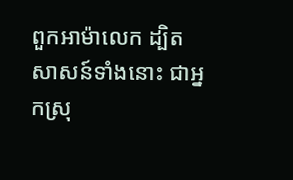ពួកអាម៉ាលេក ដ្បិតសាសន៍ទាំងនោះ ជាអ្នកស្រុ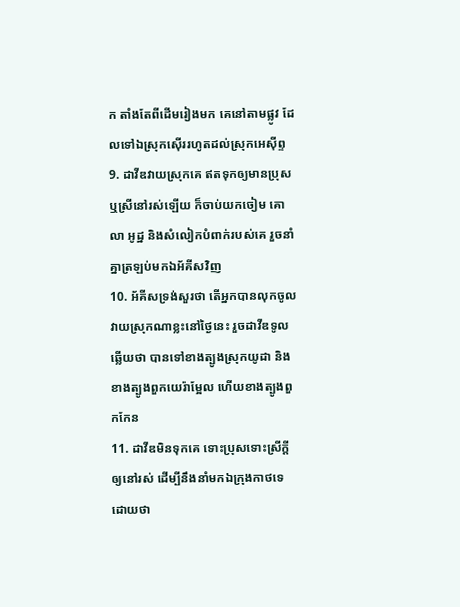ក តាំងតែពីដើមរៀងមក គេនៅតាមផ្លូវ ដែលទៅឯស្រុកស៊ើររហូតដល់ស្រុកអេស៊ីព្ទ
9. ដាវីឌវាយស្រុកគេ ឥតទុកឲ្យមានប្រុសឬស្រីនៅរស់ឡើយ ក៏ចាប់យកចៀម គោ លា អូដ្ឋ និងសំលៀកបំពាក់របស់គេ រួចនាំគ្នាត្រឡប់មកឯអ័គីសវិញ
10. អ័គីសទ្រង់សួរថា តើអ្នកបានលុកចូលវាយស្រុកណាខ្លះនៅថ្ងៃនេះ រួចដាវីឌទូលឆ្លើយថា បានទៅខាងត្បូងស្រុកយូដា និងខាងត្បូងពួកយេរ៉ាម្អែល ហើយខាងត្បូងពួកកែន
11. ដាវីឌមិនទុកគេ ទោះប្រុសទោះស្រីក្តីឲ្យនៅរស់ ដើម្បីនឹងនាំមកឯក្រុងកាថទេ ដោយថា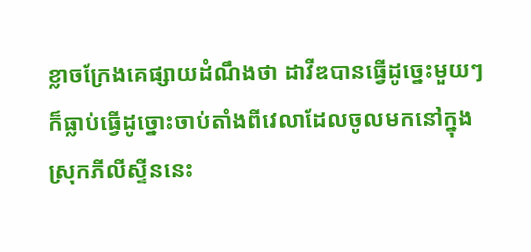ខ្លាចក្រែងគេផ្សាយដំណឹងថា ដាវីឌបានធ្វើដូច្នេះមួយៗ ក៏ធ្លាប់ធ្វើដូច្នោះចាប់តាំងពីវេលាដែលចូលមកនៅក្នុងស្រុកភីលីស្ទីននេះ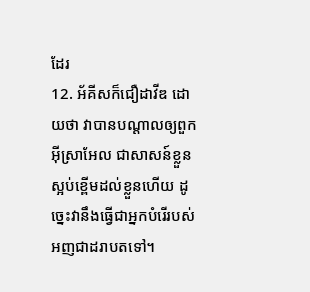ដែរ
12. អ័គីសក៏ជឿដាវីឌ ដោយថា វាបានបណ្តាលឲ្យពួកអ៊ីស្រាអែល ជាសាសន៍ខ្លួន ស្អប់ខ្ពើមដល់ខ្លួនហើយ ដូច្នេះវានឹងធ្វើជាអ្នកបំរើរបស់អញជាដរាបតទៅ។